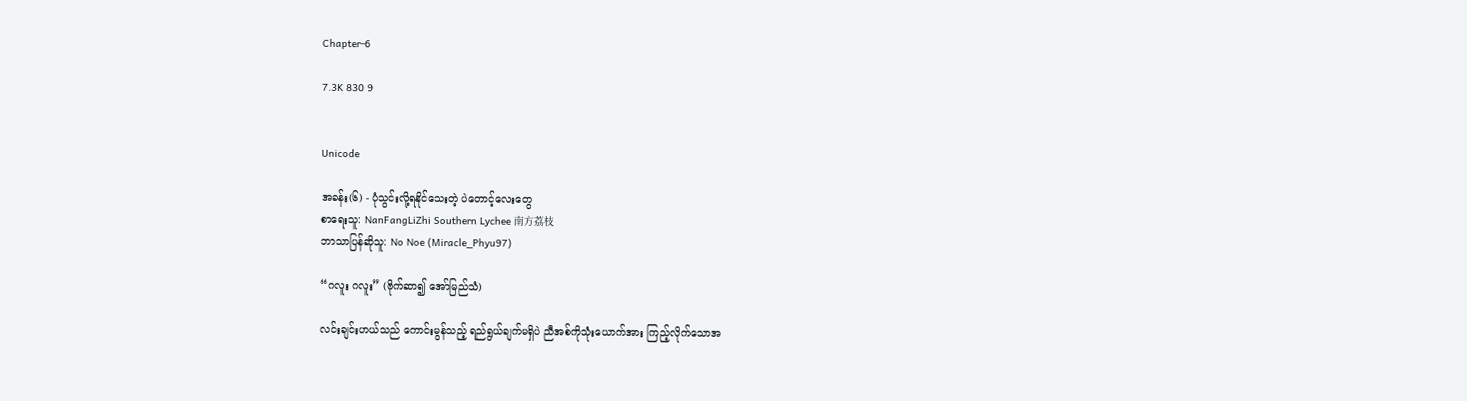Chapter-6

7.3K 830 9


Unicode

အခန်း(၆) - ပုံသွင်းလို့ရနိုင်သေးတဲ့ ပဲတောင့်လေးတွေ
စာရေးသူ: NanFangLiZhi Southern Lychee 南方荔枝
ဘာသာပြန်ဆိုသူ: No Noe (Miracle_Phyu97)

“ဂလူး ဂလူး” (ဗိုက်ဆာ၍ အော်မြည်သံ)

လင်းချင်းဟယ်သည် ကောင်းမွန်သည့် ရည်ရွယ်ချက်မရှိပဲ ညီအစ်ကိုသုံးယောက်အား ကြည့်လိုက်သောအ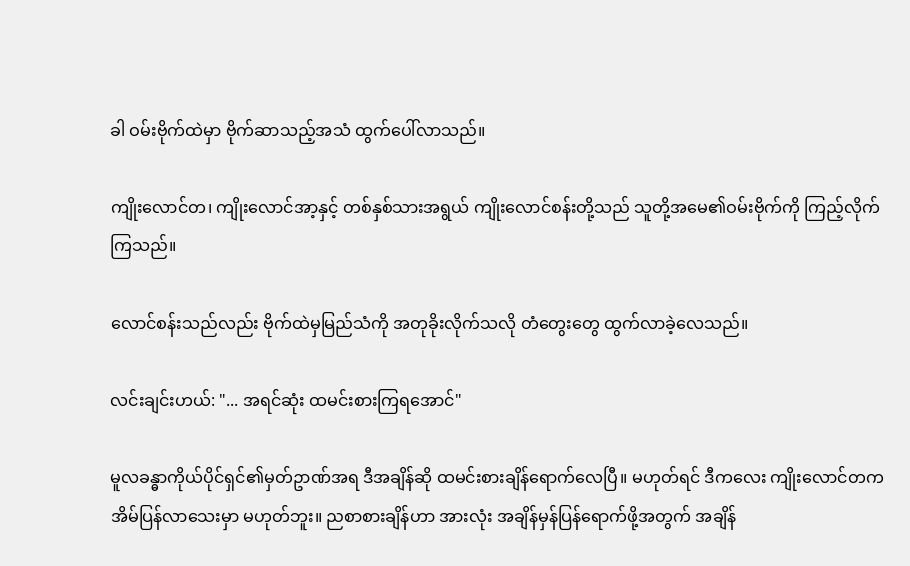ခါ ဝမ်းဗိုက်ထဲမှာ ဗိုက်ဆာသည့်အသံ ထွက်ပေါ်လာသည်။

ကျိုးလောင်တ၊ ကျိုးလောင်အာ့နှင့် တစ်နှစ်သားအရွယ် ကျိုးလောင်စန်းတို့သည် သူတို့အမေ၏ဝမ်းဗိုက်ကို ကြည့်လိုက်ကြသည်။

လောင်စန်းသည်လည်း ဗိုက်ထဲမှမြည်သံကို အတုခိုးလိုက်သလို တံတွေးတွေ ထွက်လာခဲ့လေသည်။

လင်းချင်းဟယ်: "... အရင်ဆုံး ထမင်းစားကြရအောင်"

မူလခန္ဓာကိုယ်ပိုင်ရှင်၏မှတ်ဥာဏ်အရ ဒီအချိန်ဆို ထမင်းစားချိန်ရောက်လေပြီ။ မဟုတ်ရင် ဒီကလေး ကျိုးလောင်တက အိမ်ပြန်လာသေးမှာ မဟုတ်ဘူး။ ညစာစားချိန်ဟာ အားလုံး အချိန်မှန်ပြန်ရောက်ဖို့အတွက် အချိန်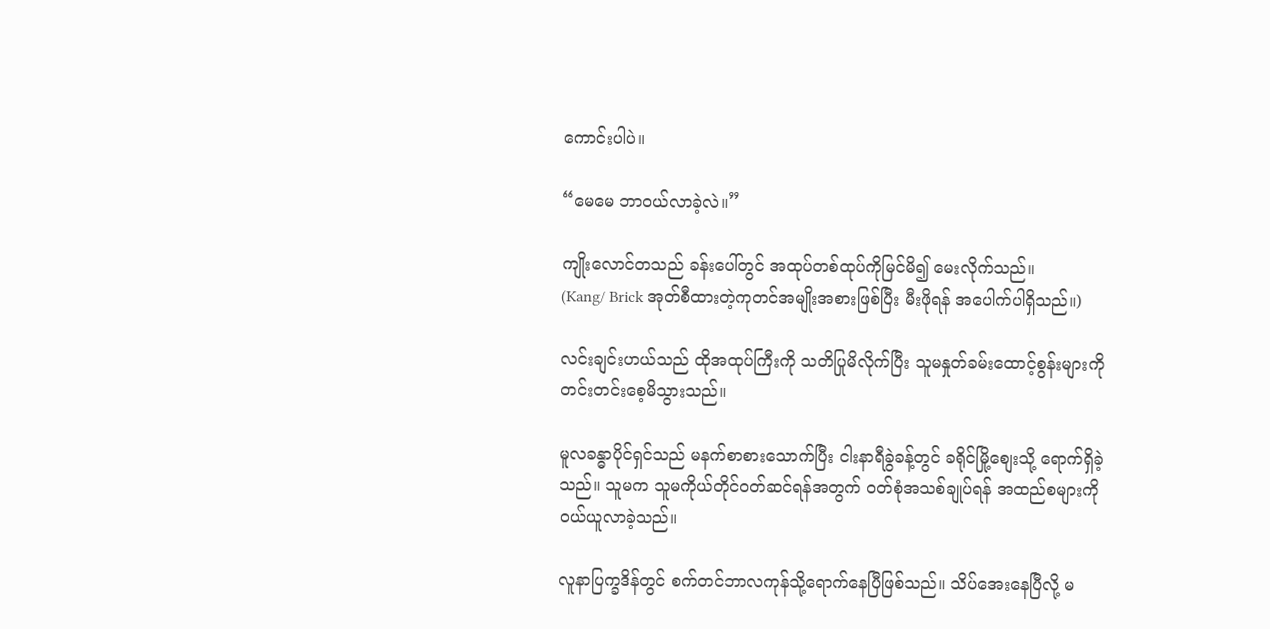ကောင်းပါပဲ။

“မေမေ ဘာဝယ်လာခဲ့လဲ။”

ကျိုးလောင်တသည် ခန်းပေါ်တွင် အထုပ်တစ်ထုပ်ကိုမြင်မိ၍ မေးလိုက်သည်။
(Kang/ Brick အုတ်စီထားတဲ့ကုတင်အမျိုးအစားဖြစ်ပြီး မီးဖိုရန် အပေါက်ပါရှိသည်။)

လင်းချင်းဟယ်သည် ထိုအထုပ်ကြီးကို သတိပြုမိလိုက်ပြီး သူမနှုတ်ခမ်းထောင့်စွန်းများကို တင်းတင်းစေ့မိသွားသည်။

မူလခန္ဓာပိုင်ရှင်သည် မနက်စာစားသောက်ပြီး ငါးနာရီခွဲခန့်တွင် ခရိုင်မြို့စျေးသို့ ‌ရောက်ရှိခဲ့သည်။ သူမက သူမကိုယ်တိုင်ဝတ်ဆင်ရန်အတွက် ဝတ်စုံအသစ်ချုပ်ရန် အထည်စများကို ဝယ်ယူလာခဲ့သည်။

လူနာပြက္ခဒိန်တွင် စက်တင်ဘာလကုန်သို့ရောက်နေပြီဖြစ်သည်။ သိပ်အေးနေပြီလို့ မ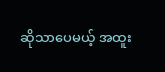ဆိုသာပေမယ့် အထူး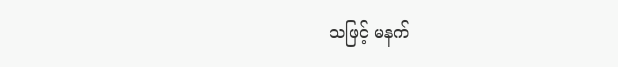သဖြင့် မနက်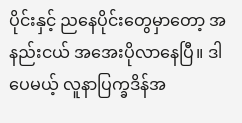ပိုင်းနှင့် ညနေပိုင်းတွေမှာတော့ အနည်းငယ် အအေးပိုလာနေပြီ။ ဒါပေမယ့် လူနာပြက္ခဒိန်အ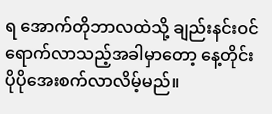ရ အောက်တိုဘာလထဲသို့ ချည်းနင်းဝင်ရောက်လာသည့်အခါမှာတော့ နေ့တိုင်း ပိုပိုအေးစက်လာလိမ့်မည်။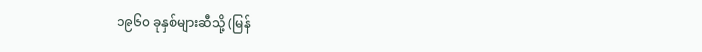၁၉၆၀ ခုနှစ်များဆီသို့ (မြန်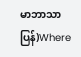မာဘာသာပြန်)Where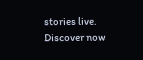stories live. Discover now